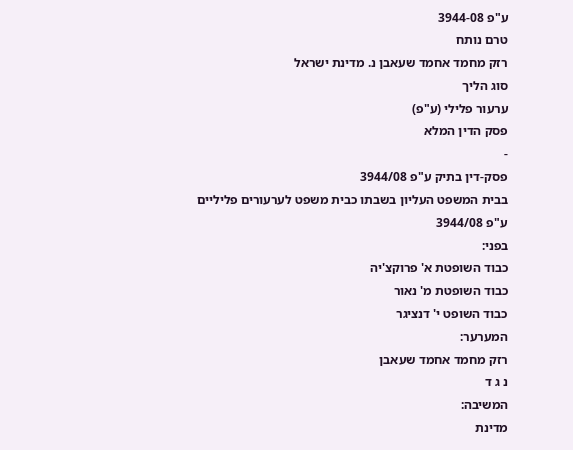ע"פ 3944-08
טרם נותח
רזק מחמד אחמד שעאבן נ. מדינת ישראל
סוג הליך
ערעור פלילי (ע"פ)
פסק הדין המלא
-
פסק-דין בתיק ע"פ 3944/08
בבית המשפט העליון בשבתו כבית משפט לערעורים פליליים
ע"פ 3944/08
בפני:
כבוד השופטת א' פרוקצ'יה
כבוד השופטת מ' נאור
כבוד השופט י' דנציגר
המערער:
רזק מחמד אחמד שעאבן
נ ג ד
המשיבה:
מדינת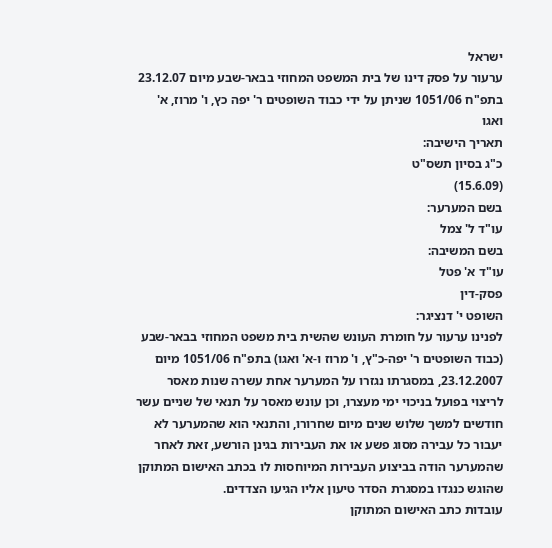ישראל
ערעור על פסק דינו של בית המשפט המחוזי בבאר-שבע מיום 23.12.07 בתפ"ח 1051/06 שניתן על ידי כבוד השופטים ר' יפה כץ, ו' מרוז, א' ואגו
תאריך הישיבה:
כ"ג בסיון תשס"ט
(15.6.09)
בשם המערער:
עו"ד ל' צמל
בשם המשיבה:
עו"ד א' פטל
פסק-דין
השופט י' דנציגר:
לפנינו ערעור על חומרת העונש שהשית בית משפט המחוזי בבאר-שבע (כבוד השופטים ר' יפה-כ"ץ, ו' מרוז ו-א' ואגו) בתפ"ח 1051/06 מיום 23.12.2007, במסגרתו נגזרו על המערער אחת עשרה שנות מאסר לריצוי בפועל בניכוי ימי מעצרו, וכן עונש מאסר על תנאי של שניים עשר חודשים למשך שלוש שנים מיום שחרורו, והתנאי הוא שהמערער לא יעבור כל עבירה מסוג פשע או את העבירות בגינן הורשע, זאת לאחר שהמערער הודה בביצוע העבירות המיוחסות לו בכתב האישום המתוקן שהוגש כנגדו במסגרת הסדר טיעון אליו הגיעו הצדדים.
עובדות כתב האישום המתוקן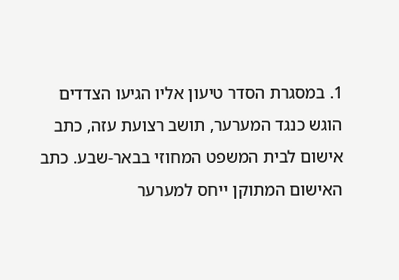1. במסגרת הסדר טיעון אליו הגיעו הצדדים הוגש כנגד המערער, תושב רצועת עזה, כתב אישום לבית המשפט המחוזי בבאר-שבע. כתב האישום המתוקן ייחס למערער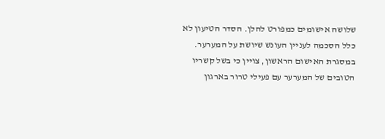שלושה אישומים כמפורט להלן. הסדר הטיעון לא כלל הסכמה לעניין העונש שיושת על המערער.
במסגרת האישום הראשון, צויין כי בשל קשריו הטובים של המערער עם פעילי טרור בארגון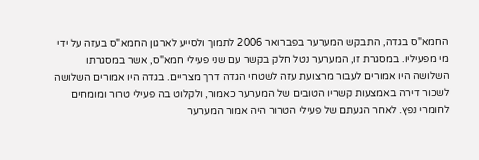החמא"ס בגדה, התבקש המערער בפברואר 2006 לתמוך ולסייע לארגון החמא"ס בעזה על ידי מי מפעיליו. במסגרת זו, המערער נטל חלק בקשר עם שני פעילי חמא"ס, אשר במסגרתו השלושה היו אמורים לעבור מרצועת עזה לשטחי הגדה דרך מצריים. בגדה היו אמורים השלושה לשכור דירה באמצעות קשריו הטובים של המערער כאמור, ולקלוט בה פעילי טרור ומומחים לחומרי נפץ. לאחר הגעתם של פעילי הטרור היה אמור המערער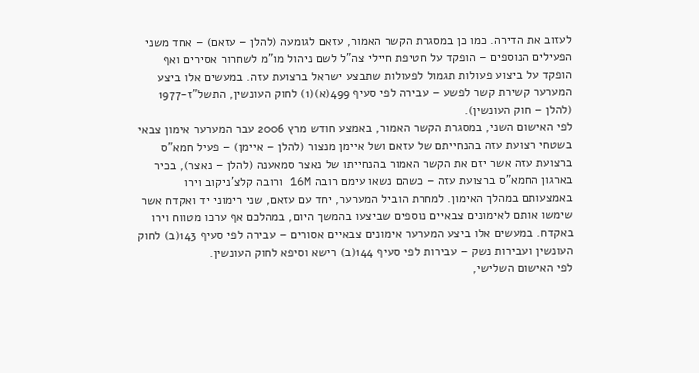לעזוב את הדירה. כמו כן במסגרת הקשר האמור, עזאם לגומעה (להלן – עזאם) – אחד משני הפעילים הנוספים – הופקד על חטיפת חיילי צה"ל לשם ניהול מו"מ לשחרור אסירים ואף הופקד על ביצוע פעולות תגמול לפעולות שתבצע ישראל ברצועת עזה. במעשים אלו ביצע המערער קשירת קשר לפשע – עבירה לפי סעיף 499(א)(1) לחוק העונשין, התשל"ז-1977 (להלן – חוק העונשין).
לפי האישום השני, במסגרת הקשר האמור, באמצע חודש מרץ 2006 עבר המערער אימון צבאי בשטחי רצועת עזה בהנחייתם של עזאם ושל איימן מנצור (להלן – איימן) – פעיל חמא"ס ברצועת עזה אשר יזם את הקשר האמור בהנחייתו של נאצר סמאענה (להלן – נאצר), בכיר בארגון החמא"ס ברצועת עזה – כשהם נשאו עימם רובה 16M ורובה קלצ'ניקוב וירו באמצעותם במהלך האימון. למחרת הוביל המערער, יחד עם עזאם, שני רימוני יד ואקדח אשר שימשו אותם לאימונים צבאיים נוספים שביצעו בהמשך היום, במהלכם אף ערכו מטווח וירו באקדח. במעשים אלו ביצע המערער אימונים צבאיים אסורים – עבירה לפי סעיף 143(ב) לחוק העונשין ועבירות נשק – עבירות לפי סעיף 144(ב) רישא וסיפא לחוק העונשין.
לפי האישום השלישי,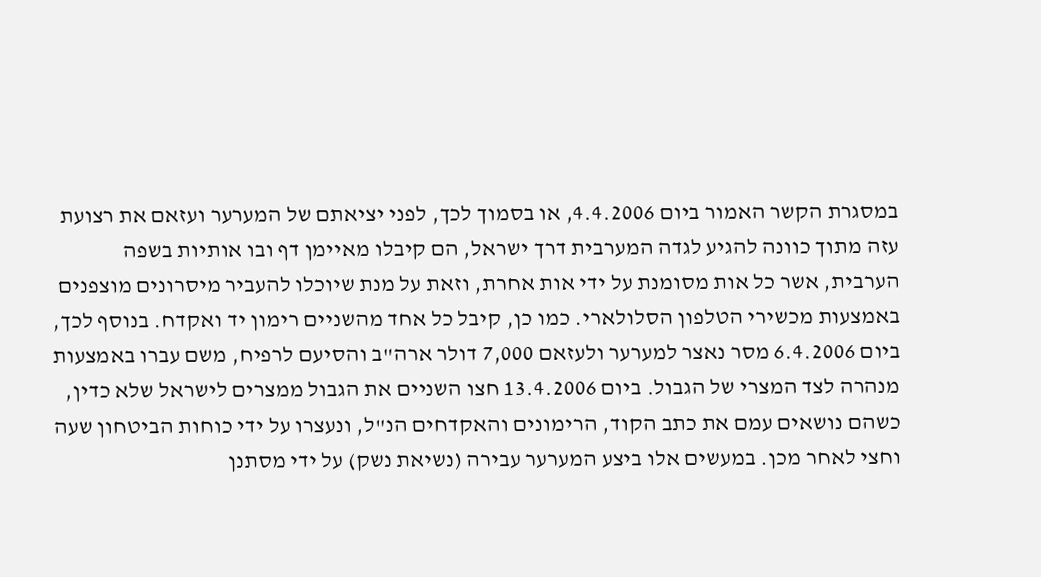במסגרת הקשר האמור ביום 4.4.2006, או בסמוך לכך, לפני יציאתם של המערער ועזאם את רצועת עזה מתוך כוונה להגיע לגדה המערבית דרך ישראל, הם קיבלו מאיימן דף ובו אותיות בשפה הערבית, אשר כל אות מסומנת על ידי אות אחרת, וזאת על מנת שיוכלו להעביר מיסרונים מוצפנים באמצעות מכשירי הטלפון הסלולארי. כמו כן, קיבל כל אחד מהשניים רימון יד ואקדח. בנוסף לכך, ביום 6.4.2006 מסר נאצר למערער ולעזאם 7,000 דולר ארה"ב והסיעם לרפיח, משם עברו באמצעות מנהרה לצד המצרי של הגבול. ביום 13.4.2006 חצו השניים את הגבול ממצרים לישראל שלא כדין, כשהם נושאים עמם את כתב הקוד, הרימונים והאקדחים הנ"ל, ונעצרו על ידי כוחות הביטחון שעה וחצי לאחר מכן. במעשים אלו ביצע המערער עבירה (נשיאת נשק) על ידי מסתנן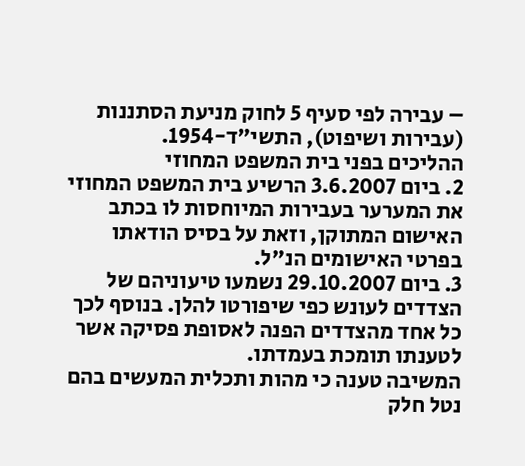– עבירה לפי סעיף 5 לחוק מניעת הסתננות (עבירות ושיפוט), התשי"ד-1954.
ההליכים בפני בית המשפט המחוזי
2. ביום 3.6.2007 הרשיע בית המשפט המחוזי את המערער בעבירות המיוחסות לו בכתב האישום המתוקן, וזאת על בסיס הודאתו בפרטי האישומים הנ"ל.
3. ביום 29.10.2007 נשמעו טיעוניהם של הצדדים לעונש כפי שיפורטו להלן. בנוסף לכך כל אחד מהצדדים הפנה לאסופת פסיקה אשר לטענתו תומכת בעמדתו.
המשיבה טענה כי מהות ותכלית המעשים בהם נטל חלק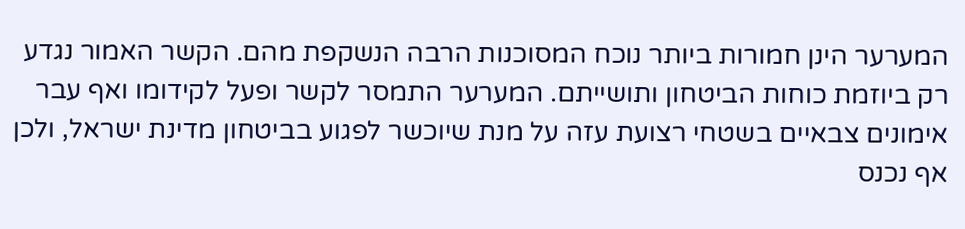המערער הינן חמורות ביותר נוכח המסוכנות הרבה הנשקפת מהם. הקשר האמור נגדע רק ביוזמת כוחות הביטחון ותושייתם. המערער התמסר לקשר ופעל לקידומו ואף עבר אימונים צבאיים בשטחי רצועת עזה על מנת שיוכשר לפגוע בביטחון מדינת ישראל, ולכן אף נכנס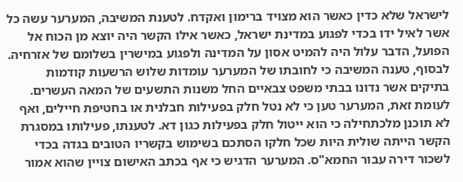לישראל שלא כדין כאשר הוא מצויד ברימון ואקדח. לטענת המשיבה, המערער עשה כל אשר לאיל ידו בכדי לפגוע במדינת ישראל, כאשר אילו הקשר היה יוצא מן הכוח אל הפועל, הדבר עלול היה להמיט אסון על המדינה ולפגוע במישרין בשלומם של אזרחיה. לבסוף, טענה המשיבה כי לחובתו של המערער עומדות שלוש הרשעות קודמות בתיקים אשר נדונו בבתי משפט צבאיים החל משנות התשעים של המאה העשרים.
לעומת זאת, המערער טען כי לא נטל חלק בפעילות חבלנית או בחטיפת חיילים, ואף לא תוכנן מלכתחילה כי הוא ייטול חלק בפעילות כגון דא. לטענתו, פעילותו במסגרת הקשר הייתה שולית היות שכל חלקו הסתכם בשימוש בקשריו הטובים בגדה בכדי לשכור דירה עבור החמא"ס. המערער הדגיש כי אף בכתב האישום צויין שהוא אמור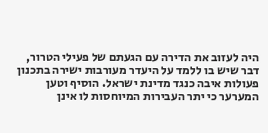היה לעזוב את הדירה עם הגעתם של פעילי הטרור, דבר שיש בו ללמד על היעדר מעורבות ישירה בתכנון פעולות איבה כנגד מדינת ישראל. הוסיף וטען המערער כי יתר העבירות המיוחסות לו אינן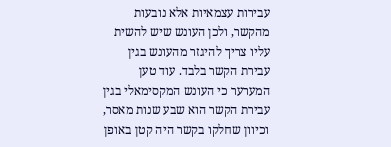עבירות עצמאיות אלא נובעות מהקשר, ולכן העונש שיש להשית עליו צריך להיגזר מהעונש בגין עבירת הקשר בלבד. עוד טען המערער כי העונש המקסימאלי בגין עבירת הקשר הוא שבע שנות מאסר, וכיוון שחלקו בקשר היה קטן באופן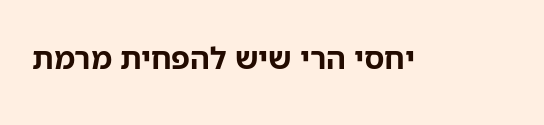יחסי הרי שיש להפחית מרמת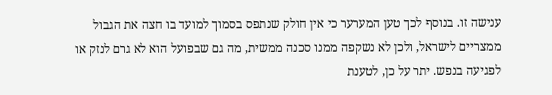ענישה זו. בנוסף לכך טען המערער כי אין חולק שנתפס בסמוך למועד בו חצה את הגבול ממצריים לישראל, ולכן לא נשקפה ממנו סכנה ממשית, מה גם שבפועל הוא לא גרם לנזק או לפגיעה בנפש. יתר על כן, לטענת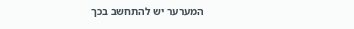המערער יש להתחשב בכך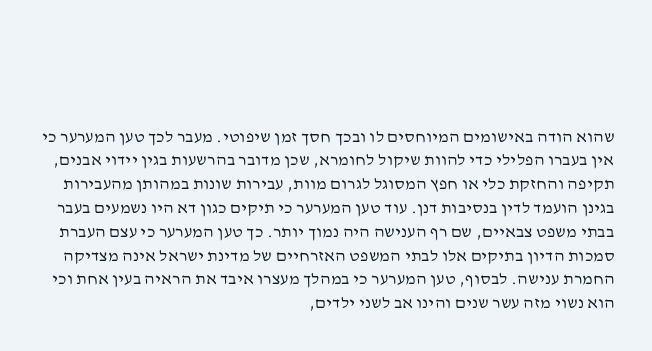שהוא הודה באישומים המיוחסים לו ובכך חסך זמן שיפוטי. מעבר לכך טען המערער כי אין בעברו הפלילי כדי להוות שיקול לחומרא, שכן מדובר בהרשעות בגין יידוי אבנים, תקיפה והחזקת כלי או חפץ המסוגל לגרום מוות, עבירות שונות במהותן מהעבירות בגינן הועמד לדין בנסיבות דנן. עוד טען המערער כי תיקים כגון דא היו נשמעים בעבר בבתי משפט צבאיים, שם רף הענישה היה נמוך יותר. כך טען המערער כי עצם העברת סמכות הדיון בתיקים אלו לבתי המשפט האזרחיים של מדינת ישראל אינה מצדיקה החמרת ענישה. לבסוף, טען המערער כי במהלך מעצרו איבד את הראיה בעין אחת וכי הוא נשוי מזה עשר שנים והינו אב לשני ילדים,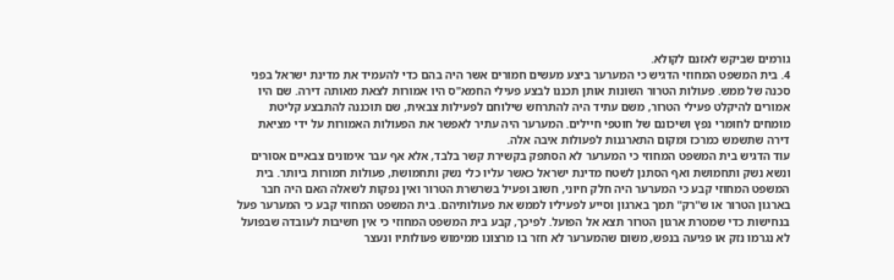גורמים שביקש לאזנם לקולא.
4. בית המשפט המחוזי הדגיש כי המערער ביצע מעשים חמורים אשר היה בהם כדי להעמיד את מדינת ישראל בפני סכנה של ממש. פעולות הטרור השונות אותן תכננו לבצע פעילי החמא"ס היו אמורות לצאת מאותה דירה. שם היו אמורים להיקלט פעילי הטרור, משם עתיד היה להתרחש שילוחם לפעילות צבאית, שם תוכננה להתבצע קליטת מומחים לחומרי נפץ ושיכונם של חוטפי חיילים. המערער היה עתיר לאפשר את הפעולות האמורות על ידי מציאת דירה שתשמש כמרכז ומקום התארגנות לפעולות איבה אלה.
עוד הדגיש בית המשפט המחוזי כי המערער לא הסתפק בקשירת קשר בלבד, אלא אף עבר אימונים צבאיים אסורים ונשא נשק ותחמושת ואף הסתנן לשטח מדינת ישראל כאשר עליו כלי נשק ותחמושת, פעולות חמורות ביותר. בית המשפט המחוזי קבע כי המערער היה חלק חיוני, חשוב ופעיל בשרשרת הטרור ואין נפקות לשאלה האם היה חבר בארגון הטרור או ש"רק" תמך בארגון וסייע לפעיליו לממש את פעולותיהם. בית המשפט המחוזי קבע כי המערער פעל בנחישות כדי שמטרת ארגון הטרור תצא אל הפועל. לפיכך, קבע בית המשפט המחוזי כי אין חשיבות לעובדה שבפועל לא נגרמו נזק או פגיעה בנפש, משום שהמערער לא חזר בו מרצונו ממימוש פעולותיו ונעצר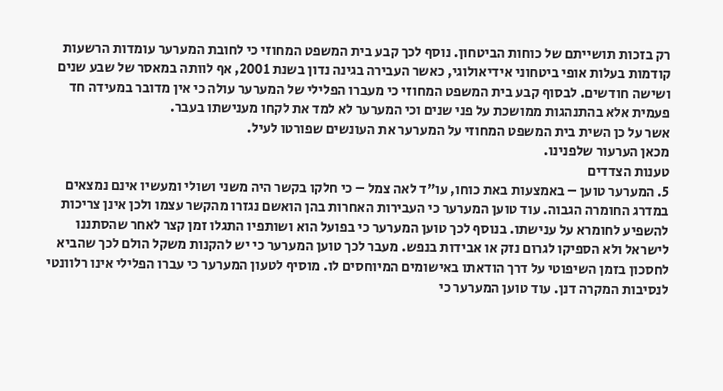רק בזכות תושייתם של כוחות הביטחון. נוסף לכך קבע בית המשפט המחוזי כי לחובת המערער עומדות הרשעות קודמות בעלות אופי ביטחוני אידיאולוגי, כאשר העבירה בגינה נדון בשנת 2001, אף לוותה במאסר של שבע שנים ושישה חודשים. לבסוף קבע בית המשפט המחוזי כי מעברו הפלילי של המערער עולה כי אין מדובר במעידה חד פעמית אלא בהתנהגות ממושכת על פני שנים וכי המערער לא למד את לקחו מענישתו בעבר.
אשר על כן השית בית המשפט המחוזי על המערער את העונשים שפורטו לעיל.
מכאן הערעור שלפנינו.
טענות הצדדים
5. המערער טוען – באמצעות באת כוחו, עו"ד לאה צמל – כי חלקו בקשר היה משני ושולי ומעשיו אינם נמצאים במדרג החומרה הגבוה. עוד טוען המערער כי העבירות האחרות בהן הואשם נגזרו מהקשר עצמו ולכן אינן צריכות להשפיע לחומרא על ענישתו. בנוסף לכך טוען המערער כי בפועל הוא ושותפיו התגלו זמן קצר לאחר שהסתננו לישראל ולא הספיקו לגרום נזק או אבידות בנפש. מעבר לכך טוען המערער כי יש להקנות משקל הולם לכך שהביא לחסכון בזמן השיפוטי על דרך הודאתו באישומים המיוחסים לו. מוסיף לטעון המערער כי עברו הפלילי אינו רלוונטי לנסיבות המקרה דנן. עוד טוען המערער כי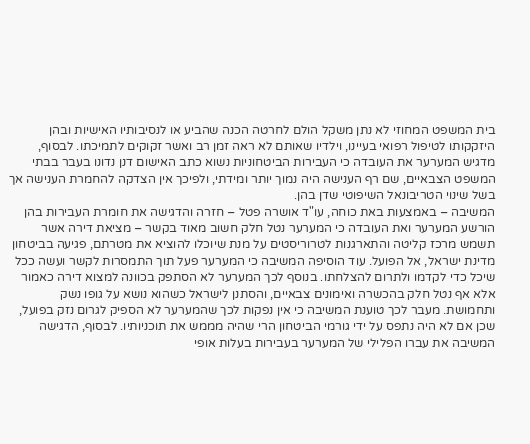בית המשפט המחוזי לא נתן משקל הולם לחרטה הכנה שהביע או לנסיבותיו האישיות ובהן היזקקותו לטיפול רפואי בעיינו, וילדיו שאותם לא ראה זמן רב ואשר זקוקים לתמיכתו. לבסוף, מדגיש המערער את העובדה כי העבירות הביטחוניות נשוא כתב האישום דנן נדונו בעבר בבתי המשפט הצבאיים, שם רף הענישה היה נמוך יותר ומידתי, ולפיכך אין הצדקה להחמרת הענישה אך בשל שינוי הטריבונאל השיפוטי שדן בהן.
המשיבה – באמצעות באת כוחה, עו"ד אושרה פטל – חזרה והדגישה את חומרת העבירות בהן הורשע המערער ואת העובדה כי המערער נטל חלק חשוב מאוד בקשר – מציאת דירה אשר תשמש מרכז קליטה והתארגנות לטרוריסטים על מנת שיוכלו להוציא את מטרתם, פגיעה בביטחון מדינת ישראל, אל הפועל. עוד הוסיפה המשיבה כי המערער פעל תוך התמסרות לקשר ועשה ככל שיכל כדי לקדמו ולתרום להצלחתו. בנוסף לכך המערער לא הסתפק בכוונה למצוא דירה כאמור אלא אף נטל חלק בהכשרה ואימונים צבאיים, והסתנן לישראל כשהוא נושא על גופו נשק ותחמושת. מעבר לכך טוענת המשיבה כי אין נפקות לכך שהמערער לא הספיק לגרום נזק בפועל, שכן אם לא היה נתפס על ידי גורמי הביטחון הרי שהיה מממש את תוכניותיו. לבסוף, הדגישה המשיבה את עברו הפלילי של המערער בעבירות בעלות אופי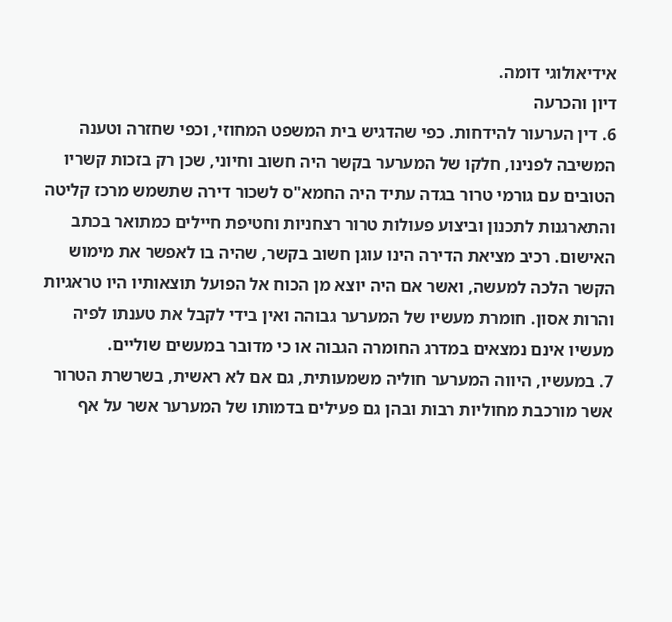אידיאולוגי דומה.
דיון והכרעה
6. דין הערעור להידחות. כפי שהדגיש בית המשפט המחוזי, וכפי שחזרה וטענה המשיבה לפנינו, חלקו של המערער בקשר היה חשוב וחיוני, שכן רק בזכות קשריו הטובים עם גורמי טרור בגדה עתיד היה החמא"ס לשכור דירה שתשמש מרכז קליטה והתארגנות לתכנון וביצוע פעולות טרור רצחניות וחטיפת חיילים כמתואר בכתב האישום. רכיב מציאת הדירה הינו עוגן חשוב בקשר, שהיה בו לאפשר את מימוש הקשר הלכה למעשה, ואשר אם היה יוצא מן הכוח אל הפועל תוצאותיו היו טראגיות והרות אסון. חומרת מעשיו של המערער גבוהה ואין בידי לקבל את טענתו לפיה מעשיו אינם נמצאים במדרג החומרה הגבוה או כי מדובר במעשים שוליים.
7. במעשיו, היווה המערער חוליה משמעותית, גם אם לא ראשית, בשרשרת הטרור אשר מורכבת מחוליות רבות ובהן גם פעילים בדמותו של המערער אשר על אף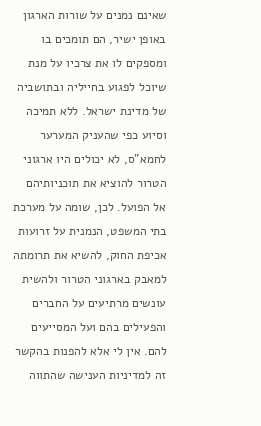שאינם נמנים על שורות הארגון באופן ישיר, הם תומכים בו ומספקים לו את צרכיו על מנת שיוכל לפגוע בחייליה ובתושביה של מדינת ישראל. ללא תמיכה וסיוע כפי שהעניק המערער לחמא"ס, לא יכולים היו ארגוני הטרור להוציא את תוכניותיהם אל הפועל. לכן, שומה על מערכת בתי המשפט, הנמנית על זרועות אכיפת החוק, להשיא את תרומתה למאבק בארגוני הטרור ולהשית עונשים מרתיעים על החברים והפעילים בהם ועל המסייעים להם. אין לי אלא להפנות בהקשר זה למדיניות הענישה שהתווה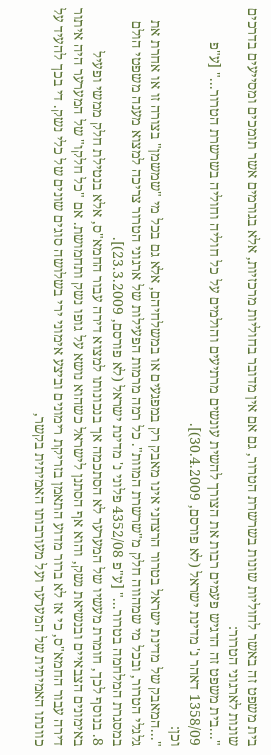בית משפט זה באשר לחוליות שונות בשרשרת הטרור, גם אם אין מדובר בחוליות מרכזיות, אלא בגורמים אשר תומכים ומסייעים בדרכים שונות לארגוני הטרור:
"...בית משפט זה הדגיש פעמים רבות את הצורך להשית עונשים מרתיעים והולמים על כל חוליה וחוליה בשרשרת הטרור..." [ע"פ 1358/09 דאהר נ' מדינת ישראל (לא פורסם, 30.4.2009)].
וכן:
"...המאבק של מדינת ישראל בטרור הרצחני אינו מאבק רק במפגעים או במשלחיהם, אלא גם בכל מי "שמשמן" בצורה זו או אחרת את גלגלי הטרור, ובכל מי שמהווה חלק מ"שרשרת המוות". כל רמה מרמות הפעילות של ארגוני הטרור צריכה למצוא מענה משפטי הולם במסגרת המלחמה בטרור..." [ע"פ 4352/08 פלוני נ' מדינת ישראל (לא פורסם, 23.3.2009)].
8. בנוסף לכך, חומרת מעשיו של המערער לא הסתכמה אך בנכונותו למצוא דירה עבור החמא"ס, אלא בנטילת חלק ממשי ופעיל באימונים הצבאיים ובנשיאת נשק, והוא אף הסתנן לישראל כשהוא נושא על גופו נשק ותחמושת. אם "כל חלקו" של המערער היה איתור דירה עבור החמא"ס, כי אז לא ברור מדוע התאמן בזריקת רימונים וביצע אימוני ירי בשלושה סוגים שונים של כלי נשק. די בכך להעיד על כוונתו האמיתית של המערער ועל מעורבותו האמיתית בקשר,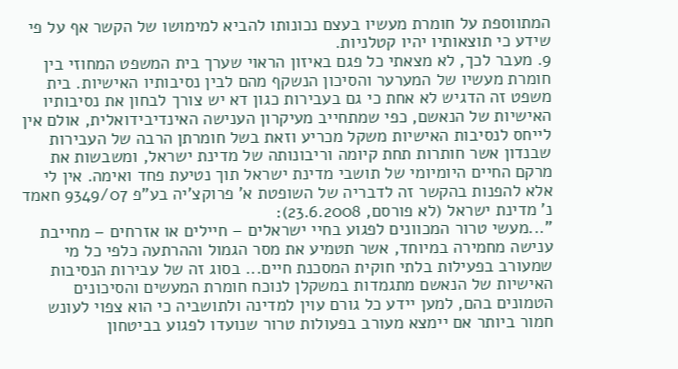המתווספת על חומרת מעשיו בעצם נכונותו להביא למימושו של הקשר אף על פי שידע כי תוצאותיו יהיו קטלניות.
9. מעבר לכך, לא מצאתי כל פגם באיזון הראוי שערך בית המשפט המחוזי בין חומרת מעשיו של המערער והסיכון הנשקף מהם לבין נסיבותיו האישיות. בית משפט זה הדגיש לא אחת כי גם בעבירות כגון דא יש צורך לבחון את נסיבותיו האישיות של הנאשם, כפי שמתחייב מעיקרון הענישה האינדיבידואלית, אולם אין לייחס לנסיבות האישיות משקל מכריע וזאת בשל חומרתן הרבה של העבירות שבנדון אשר חותרות תחת קיומה וריבונותה של מדינת ישראל, ומשבשות את מרקם החיים היומיומי של תושבי מדינת ישראל תוך נטיעת פחד ואימה. אין לי אלא להפנות בהקשר זה לדבריה של השופטת א' פרוקצ'יה בע"פ 9349/07 חאמד נ' מדינת ישראל (לא פורסם, 23.6.2008):
"...מעשי טרור המכוונים לפגוע בחיי ישראלים – חיילים או אזרחים – מחייבת ענישה מחמירה במיוחד, אשר תטמיע את מסר הגמול וההרתעה כלפי כל מי שמעורב בפעילות בלתי חוקית המסכנת חיים... בסוג זה של עבירות הנסיבות האישיות של הנאשם מתגמדות במשקלן לנוכח חומרת המעשים והסיכונים הטמונים בהם, למען יידע כל גורם עוין למדינה ולתושביה כי הוא צפוי לעונש חמור ביותר אם יימצא מעורב בפעולות טרור שנועדו לפגוע בביטחון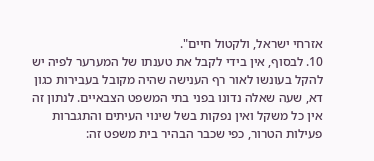אזרחי ישראל, ולקטול חיים".
10. לבסוף, אין בידי לקבל את טענתו של המערער לפיה יש להקל בעונשו לאור רף הענישה שהיה מקובל בעבירות כגון דא, שעה שאלה נדונו בפני בתי המשפט הצבאיים. לנתון זה אין כל משקל ואין נפקות בשל שינוי העיתים והתגברות פעילות הטרור, כפי שכבר הבהיר בית משפט זה: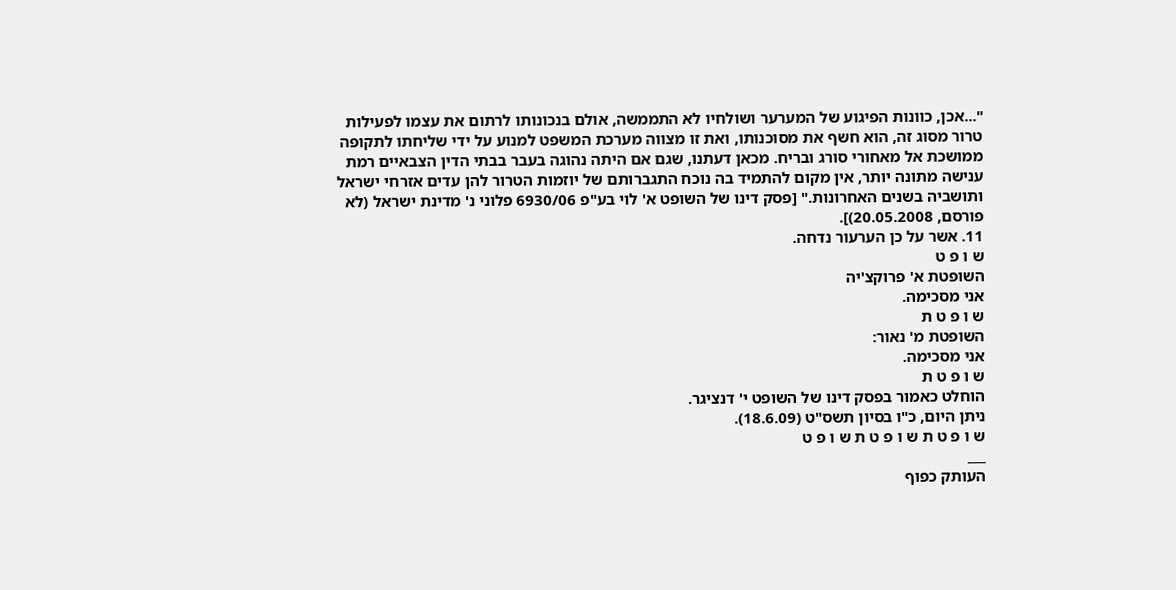"...אכן, כוונות הפיגוע של המערער ושולחיו לא התממשה, אולם בנכונותו לרתום את עצמו לפעילות טרור מסוג זה, הוא חשף את מסוכנותו, ואת זו מצווה מערכת המשפט למנוע על ידי שליחתו לתקופה ממושכת אל מאחורי סורג ובריח. מכאן דעתנו, שגם אם היתה נהוגה בעבר בבתי הדין הצבאיים רמת ענישה מתונה יותר, אין מקום להתמיד בה נוכח התגברותם של יוזמות הטרור להן עדים אזרחי ישראל ותושביה בשנים האחרונות." [פסק דינו של השופט א' לוי בע"פ 6930/06 פלוני נ' מדינת ישראל (לא פורסם, 20.05.2008)].
11. אשר על כן הערעור נדחה.
ש ו פ ט
השופטת א' פרוקצ'יה
אני מסכימה.
ש ו פ ט ת
השופטת מ' נאור:
אני מסכימה.
ש ו פ ט ת
הוחלט כאמור בפסק דינו של השופט י' דנציגר.
ניתן היום, כ"ו בסיון תשס"ט (18.6.09).
ש ו פ ט ת ש ו פ ט ת ש ו פ ט
___
העותק כפוף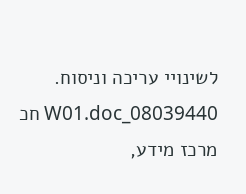לשינויי עריכה וניסוח. 08039440_W01.doc חכ
מרכז מידע,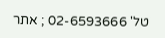טל' 02-6593666 ; אתר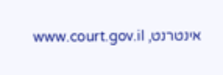אינטרנט, www.court.gov.il